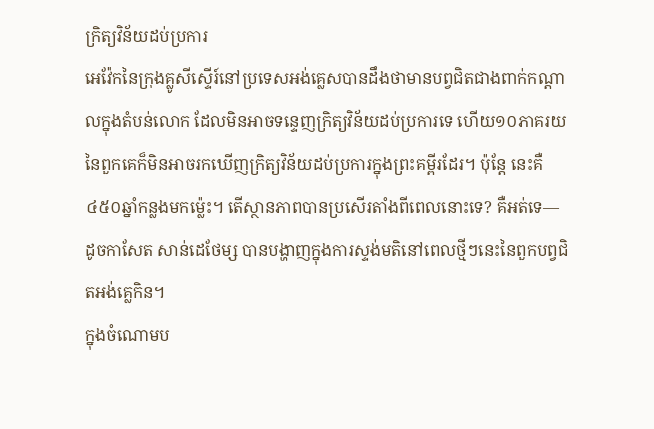ក្រិត្យវិន័យដប់ប្រការ
អេវ៉ែកនៃក្រុងគ្លូសីស្ទើរ៍នៅប្រទេសអង់គ្លេសបានដឹងថាមានបព្វជិតជាងពាក់កណ្ដាលក្នុងតំបន់លោក ដែលមិនអាចទន្ទេញក្រិត្យវិន័យដប់ប្រការទេ ហើយ១០ភាគរយនៃពួកគេក៏មិនអាចរកឃើញក្រិត្យវិន័យដប់ប្រការក្នុងព្រះគម្ពីរដែរ។ ប៉ុន្តែ នេះគឺ៤៥០ឆ្នាំកន្លងមកម្ល៉េះ។ តើស្ថានភាពបានប្រសើរតាំងពីពេលនោះទេ? គឺអត់ទេ—ដូចកាសែត សាន់ដេថែម្ស បានបង្ហាញក្នុងការស្ទង់មតិនៅពេលថ្មីៗនេះនៃពួកបព្វជិតអង់គ្លេកិន។
ក្នុងចំណោមប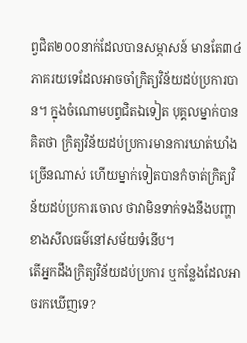ព្វជិត២០០នាក់ដែលបានសម្ភាសន៍ មានតែ៣៤ភាគរយទេដែលអាចចាំក្រិត្យវិន័យដប់ប្រការបាន។ ក្នុងចំណោមបព្វជិតឯទៀត បុគ្គលម្នាក់បានគិតថា ក្រិត្យវិន័យដប់ប្រការមានការឃាត់ឃាំងច្រើនណាស់ ហើយម្នាក់ទៀតបានកំចាត់ក្រិត្យវិន័យដប់ប្រការចោល ថាវាមិនទាក់ទងនឹងបញ្ហាខាងសីលធម៌នៅសម័យទំនើប។
តើអ្នកដឹងក្រិត្យវិន័យដប់ប្រការ ឬកន្លែងដែលអាចរកឃើញទេ?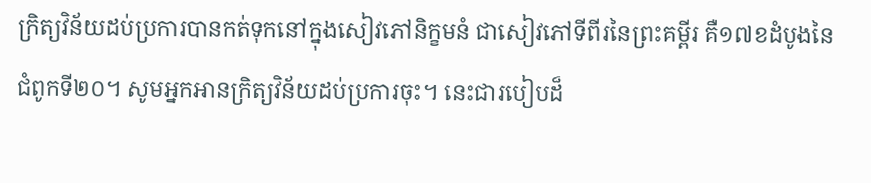ក្រិត្យវិន័យដប់ប្រការបានកត់ទុកនៅក្នុងសៀវភៅនិក្ខមនំ ជាសៀវភៅទីពីរនៃព្រះគម្ពីរ គឺ១៧ខដំបូងនៃជំពូកទី២០។ សូមអ្នកអានក្រិត្យវិន័យដប់ប្រការចុះ។ នេះជារបៀបដ៏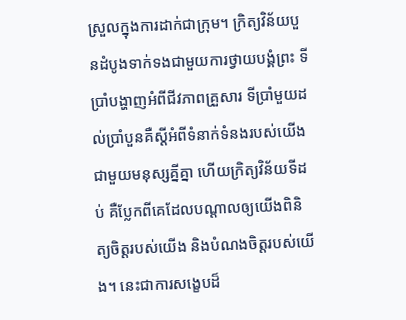ស្រួលក្នុងការដាក់ជាក្រុម។ ក្រិត្យវិន័យបួនដំបូងទាក់ទងជាមួយការថ្វាយបង្គំព្រះ ទីប្រាំបង្ហាញអំពីជីវភាពគ្រួសារ ទីប្រាំមួយដល់ប្រាំបួនគឺស្តីអំពីទំនាក់ទំនងរបស់យើងជាមួយមនុស្សគ្នីគ្នា ហើយក្រិត្យវិន័យទីដប់ គឺប្លែកពីគេដែលបណ្ដាលឲ្យយើងពិនិត្យចិត្តរបស់យើង និងបំណងចិត្តរបស់យើង។ នេះជាការសង្ខេបដ៏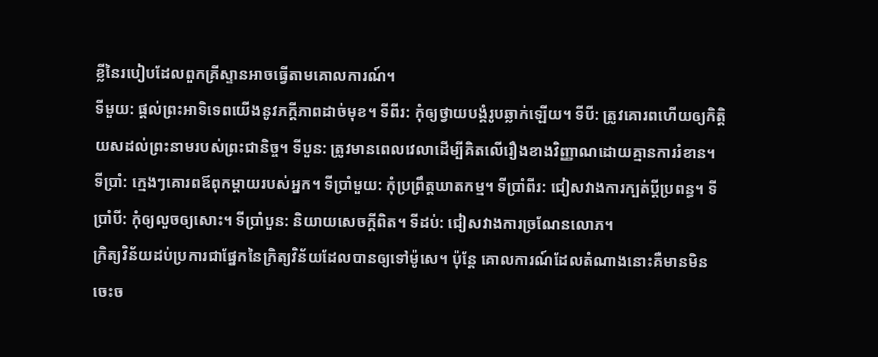ខ្លីនៃរបៀបដែលពួកគ្រីស្ទានអាចធ្វើតាមគោលការណ៍។
ទីមួយ: ផ្ដល់ព្រះអាទិទេពយើងនូវភក្ដីភាពដាច់មុខ។ ទីពីរ: កុំឲ្យថ្វាយបង្គំរូបឆ្លាក់ឡើយ។ ទីបី: ត្រូវគោរពហើយឲ្យកិត្ដិយសដល់ព្រះនាមរបស់ព្រះជានិច្ច។ ទីបួន: ត្រូវមានពេលវេលាដើម្បីគិតលើរឿងខាងវិញ្ញាណដោយគ្មានការរំខាន។ ទីប្រាំ: ក្មេងៗគោរពឪពុកម្ដាយរបស់អ្នក។ ទីប្រាំមួយ: កុំប្រព្រឹត្តឃាតកម្ម។ ទីប្រាំពីរ: ជៀសវាងការក្បត់ប្ដីប្រពន្ធ។ ទីប្រាំបី: កុំឲ្យលួចឲ្យសោះ។ ទីប្រាំបួន: និយាយសេចក្ដីពិត។ ទីដប់: ជៀសវាងការច្រណែនលោភ។
ក្រិត្យវិន័យដប់ប្រការជាផ្នែកនៃក្រិត្យវិន័យដែលបានឲ្យទៅម៉ូសេ។ ប៉ុន្តែ គោលការណ៍ដែលតំណាងនោះគឺមានមិនចេះច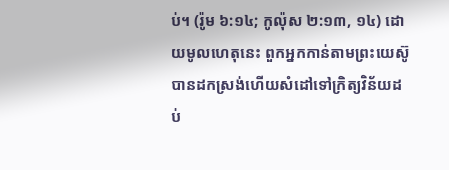ប់។ (រ៉ូម ៦:១៤; កូល៉ុស ២:១៣, ១៤) ដោយមូលហេតុនេះ ពួកអ្នកកាន់តាមព្រះយេស៊ូបានដកស្រង់ហើយសំដៅទៅក្រិត្យវិន័យដប់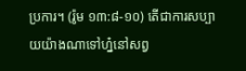ប្រការ។ (រ៉ូម ១៣:៨-១០) តើជាការសប្បាយយ៉ាងណាទៅហ្ន៎នៅសព្វ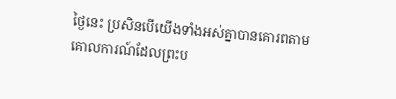ថ្ងៃនេះ ប្រសិនបើយើងទាំងអស់គ្នាបានគោរពតាមគោលការណ៍ដែលព្រះប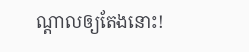ណ្ដាលឲ្យតែងនោះ!